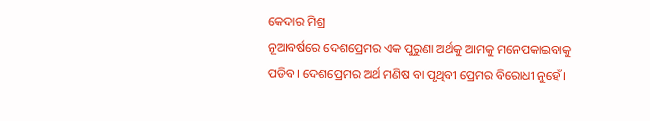କେଦାର ମିଶ୍ର
ନୂଆବର୍ଷରେ ଦେଶପ୍ରେମର ଏକ ପୁରୁଣା ଅର୍ଥକୁ ଆମକୁ ମନେପକାଇବାକୁ ପଡିବ। ଦେଶପ୍ରେମର ଅର୍ଥ ମଣିଷ ବା ପୃଥିବୀ ପ୍ରେମର ବିରୋଧୀ ନୁହେଁ।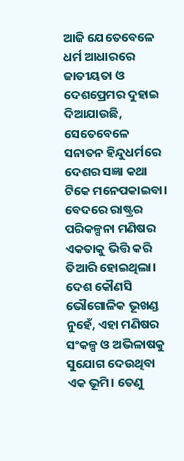ଆଜି ଯେତେବେଳେ ଧର୍ମ ଆଧାରରେ ଜାତୀୟତା ଓ ଦେଶପ୍ରେମର ଦୁହାଇ ଦିଆଯାଉଛି, ସେତେବେଳେ ସନାତନ ହିନ୍ଦୁଧର୍ମରେ ଦେଶର ସଜ୍ଞା କଥା ଟିକେ ମନେପକାଇବା। ବେଦରେ ରାଷ୍ଟ୍ରର ପରିକଳ୍ପନା ମଣିଷର ଏକତାକୁ ଭିତ୍ତି କରି ତିଆରି ହୋଇଥିଲା। ଦେଶ କୌଣସି ଭୌଗୋଳିକ ଭୂଖଣ୍ଡ ନୁହେଁ, ଏହା ମଣିଷର ସଂକଳ୍ପ ଓ ଅଭିଳାଷକୁ ସୁଯୋଗ ଦେଉଥିବା ଏକ ଭୂମି। ତେଣୁ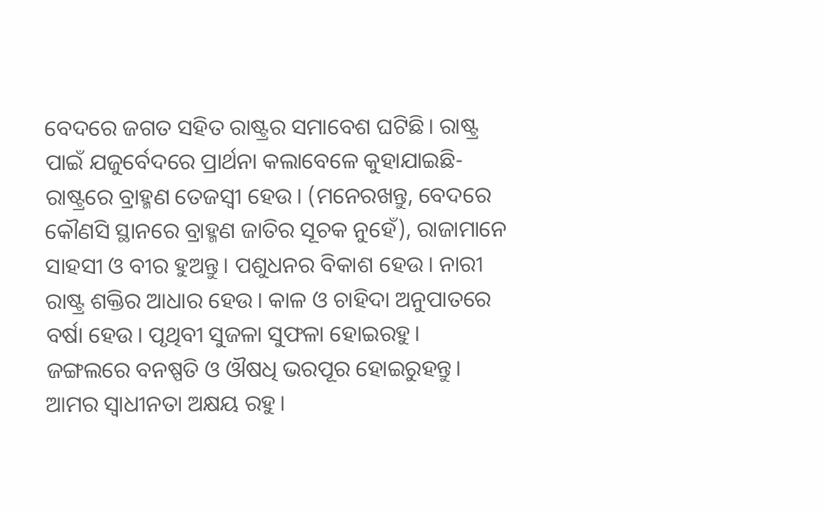ବେଦରେ ଜଗତ ସହିତ ରାଷ୍ଟ୍ରର ସମାବେଶ ଘଟିଛି। ରାଷ୍ଟ୍ର ପାଇଁ ଯଜୁର୍ବେଦରେ ପ୍ରାର୍ଥନା କଲାବେଳେ କୁହାଯାଇଛି- ରାଷ୍ଟ୍ରରେ ବ୍ରାହ୍ମଣ ତେଜସ୍ବୀ ହେଉ। (ମନେରଖନ୍ତୁ, ବେଦରେ କୌଣସି ସ୍ଥାନରେ ବ୍ରାହ୍ମଣ ଜାତିର ସୂଚକ ନୁହେଁ), ରାଜାମାନେ ସାହସୀ ଓ ବୀର ହୁଅନ୍ତୁ। ପଶୁଧନର ବିକାଶ ହେଉ। ନାରୀ ରାଷ୍ଟ୍ର ଶକ୍ତିର ଆଧାର ହେଉ। କାଳ ଓ ଚାହିଦା ଅନୁପାତରେ ବର୍ଷା ହେଉ। ପୃଥିବୀ ସୁଜଳା ସୁଫଳା ହୋଇରହୁ। ଜଙ୍ଗଲରେ ବନଷ୍ପତି ଓ ଔଷଧି ଭରପୂର ହୋଇରୁହନ୍ତୁ। ଆମର ସ୍ଵାଧୀନତା ଅକ୍ଷୟ ରହୁ।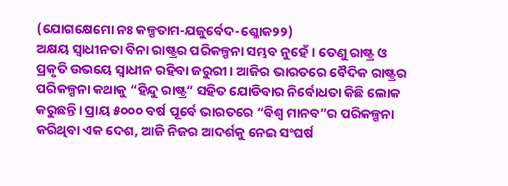(ଯୋଗକ୍ଷେମୋ ନଃ କଳ୍ପତାମ-ଯଜୁର୍ବେଦ-ଶ୍ଳୋକ୨୨)
ଅକ୍ଷୟ ସ୍ଵାଧୀନତା ବିନା ରାଷ୍ଟ୍ରର ପରିକଳ୍ପନା ସମ୍ଭବ ନୁହେଁ। ତେଣୁ ରାଷ୍ଟ୍ର ଓ ପ୍ରକୃତି ଉଭୟେ ସ୍ଵାଧୀନ ରହିବା ଜରୁରୀ। ଆଜିର ଭାରତରେ ବୈଦିକ ରାଷ୍ଟ୍ରର ପରିକଳ୍ପନା କଥାକୁ “ହିନ୍ଦୁ ରାଷ୍ଟ୍ର” ସହିତ ଯୋଡିବାର ନିର୍ବୋଧତା କିଛି ଲୋକ କରୁଛନ୍ତି। ପ୍ରାୟ ୫୦୦୦ ବର୍ଷ ପୂର୍ବେ ଭାରତରେ “ବିଶ୍ଵ ମାନବ”ର ପରିକଳ୍ପନା କରିଥିବା ଏକ ଦେଶ, ଆଜି ନିଜର ଆଦର୍ଶକୁ ନେଇ ସଂଘର୍ଷ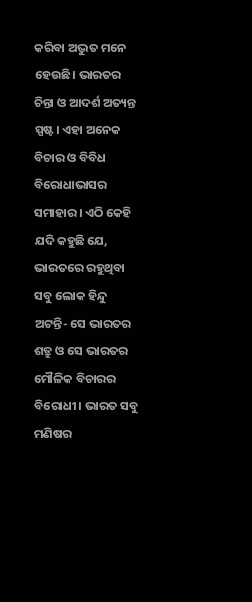କରିବା ଅଦ୍ଭୁତ ମନେ ହେଉଛି। ଭାରତର ଚିନ୍ତା ଓ ଆଦର୍ଶ ଅତ୍ୟନ୍ତ ସ୍ପଷ୍ଟ। ଏହା ଅନେକ ବିଚାର ଓ ବିବିଧ ବିରୋଧାଭାସର ସମାହାର। ଏଠି କେହି ଯଦି କହୁଛି ଯେ, ଭାରତରେ ରହୁଥିବା ସବୁ ଲୋକ ହିନ୍ଦୁ ଅଟନ୍ତି- ସେ ଭାରତର ଶତ୍ରୁ ଓ ସେ ଭାରତର ମୌଳିକ ବିଚାରର ବିରୋଧୀ। ଭାରତ ସବୁ ମଣିଷର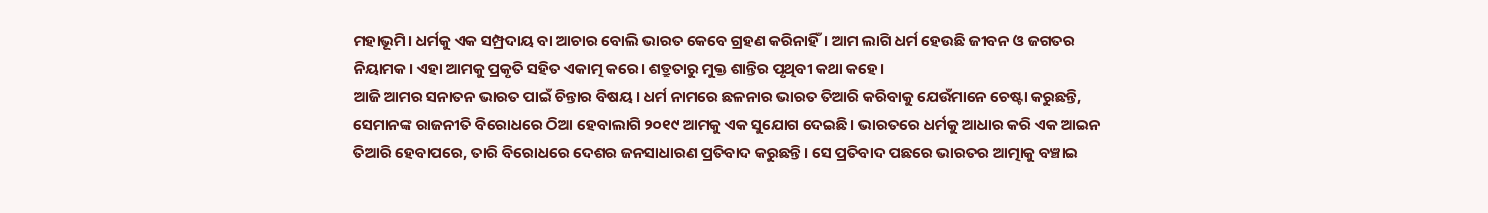ମହାଭୂମି। ଧର୍ମକୁ ଏକ ସମ୍ପ୍ରଦାୟ ବା ଆଚାର ବୋଲି ଭାରତ କେବେ ଗ୍ରହଣ କରିନାହିଁ। ଆମ ଲାଗି ଧର୍ମ ହେଉଛି ଜୀବନ ଓ ଜଗତର ନିୟାମକ। ଏହା ଆମକୁ ପ୍ରକୃତି ସହିତ ଏକାତ୍ମ କରେ। ଶତ୍ରୁତାରୁ ମୁକ୍ତ ଶାନ୍ତିର ପୃଥିବୀ କଥା କହେ।
ଆଜି ଆମର ସନାତନ ଭାରତ ପାଇଁ ଚିନ୍ତାର ବିଷୟ। ଧର୍ମ ନାମରେ ଛଳନାର ଭାରତ ତିଆରି କରିବାକୁ ଯେଉଁମାନେ ଚେଷ୍ଟା କରୁଛନ୍ତି, ସେମାନଙ୍କ ରାଜନୀତି ବିରୋଧରେ ଠିଆ ହେବାଲାଗି ୨୦୧୯ ଆମକୁ ଏକ ସୁଯୋଗ ଦେଇଛି। ଭାରତରେ ଧର୍ମକୁ ଆଧାର କରି ଏକ ଆଇନ ତିଆରି ହେବାପରେ, ତାରି ବିରୋଧରେ ଦେଶର ଜନସାଧାରଣ ପ୍ରତିବାଦ କରୁଛନ୍ତି। ସେ ପ୍ରତିବାଦ ପଛରେ ଭାରତର ଆତ୍ମାକୁ ବଞ୍ଚାଇ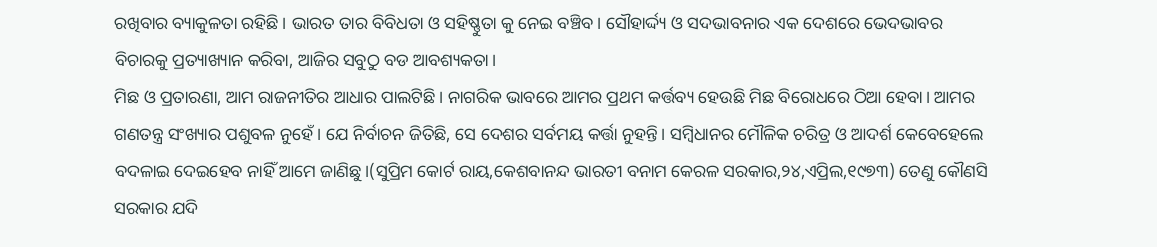ରଖିବାର ବ୍ୟାକୁଳତା ରହିଛି। ଭାରତ ତାର ବିବିଧତା ଓ ସହିଷ୍ଣୁତା କୁ ନେଇ ବଞ୍ଚିବ। ସୌହାର୍ଦ୍ଦ୍ୟ ଓ ସଦଭାବନାର ଏକ ଦେଶରେ ଭେଦଭାବର ବିଚାରକୁ ପ୍ରତ୍ୟାଖ୍ୟାନ କରିବା, ଆଜିର ସବୁଠୁ ବଡ ଆବଶ୍ୟକତା।
ମିଛ ଓ ପ୍ରତାରଣା, ଆମ ରାଜନୀତିର ଆଧାର ପାଲଟିଛି। ନାଗରିକ ଭାବରେ ଆମର ପ୍ରଥମ କର୍ତ୍ତବ୍ୟ ହେଉଛି ମିଛ ବିରୋଧରେ ଠିଆ ହେବା। ଆମର ଗଣତନ୍ତ୍ର ସଂଖ୍ୟାର ପଶୁବଳ ନୁହେଁ। ଯେ ନିର୍ବାଚନ ଜିତିଛି, ସେ ଦେଶର ସର୍ବମୟ କର୍ତ୍ତା ନୁହନ୍ତି। ସମ୍ବିଧାନର ମୌଳିକ ଚରିତ୍ର ଓ ଆଦର୍ଶ କେବେହେଲେ ବଦଳାଇ ଦେଇହେବ ନାହିଁ ଆମେ ଜାଣିଛୁ।(ସୁପ୍ରିମ କୋର୍ଟ ରାୟ,କେଶବାନନ୍ଦ ଭାରତୀ ବନାମ କେରଳ ସରକାର,୨୪,ଏପ୍ରିଲ,୧୯୭୩) ତେଣୁ କୌଣସି ସରକାର ଯଦି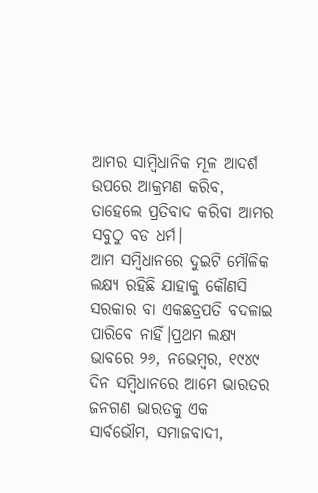ଆମର ସାମ୍ବିଧାନିକ ମୂଳ ଆଦର୍ଶ ଉପରେ ଆକ୍ରମଣ କରିବ, ତାହେଲେ ପ୍ରତିବାଦ କରିବା ଆମର ସବୁଠୁ ବଡ ଧର୍ମ।
ଆମ ସମ୍ବିଧାନରେ ଦୁଇଟି ମୌଳିକ ଲକ୍ଷ୍ୟ ରହିଛି ଯାହାକୁ କୌଣସି ସରକାର ବା ଏକଛତ୍ରପତି ବଦଳାଇ ପାରିବେ ନାହିଁ।ପ୍ରଥମ ଲକ୍ଷ୍ୟ ଭାବରେ ୨୬, ନଭେମ୍ବର, ୧୯୪୯ ଦିନ ସମ୍ବିଧାନରେ ଆମେ ଭାରତର ଜନଗଣ ଭାରତକୁ ଏକ ସାର୍ବଭୌମ, ସମାଜବାଦୀ,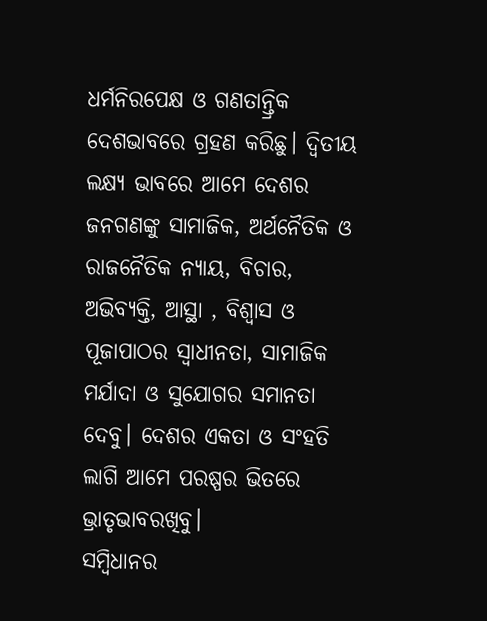ଧର୍ମନିରପେକ୍ଷ ଓ ଗଣତାନ୍ତ୍ରିକ ଦେଶଭାବରେ ଗ୍ରହଣ କରିଛୁ। ଦ୍ଵିତୀୟ ଲକ୍ଷ୍ୟ ଭାବରେ ଆମେ ଦେଶର ଜନଗଣଙ୍କୁ ସାମାଜିକ, ଅର୍ଥନୈତିକ ଓ ରାଜନୈତିକ ନ୍ୟାୟ, ବିଚାର, ଅଭିବ୍ୟକ୍ତି, ଆସ୍ଥା , ବିଶ୍ବାସ ଓ ପୂଜାପାଠର ସ୍ଵାଧୀନତା, ସାମାଜିକ ମର୍ଯାଦା ଓ ସୁଯୋଗର ସମାନତା ଦେବୁ। ଦେଶର ଏକତା ଓ ସଂହତି ଲାଗି ଆମେ ପରଷ୍ପର ଭିତରେ ଭ୍ରାତୃଭାବରଖିବୁ।
ସମ୍ବିଧାନର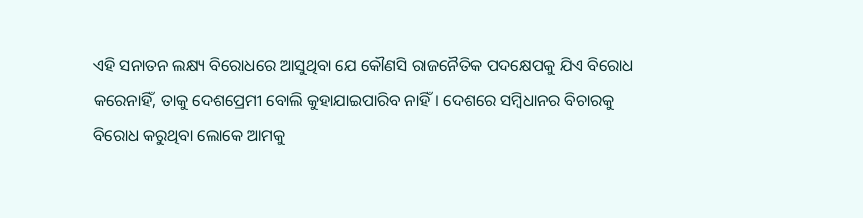ଏହି ସନାତନ ଲକ୍ଷ୍ୟ ବିରୋଧରେ ଆସୁଥିବା ଯେ କୌଣସି ରାଜନୈତିକ ପଦକ୍ଷେପକୁ ଯିଏ ବିରୋଧ କରେନାହିଁ, ତାକୁ ଦେଶପ୍ରେମୀ ବୋଲି କୁହାଯାଇପାରିବ ନାହିଁ। ଦେଶରେ ସମ୍ବିଧାନର ବିଚାରକୁ ବିରୋଧ କରୁଥିବା ଲୋକେ ଆମକୁ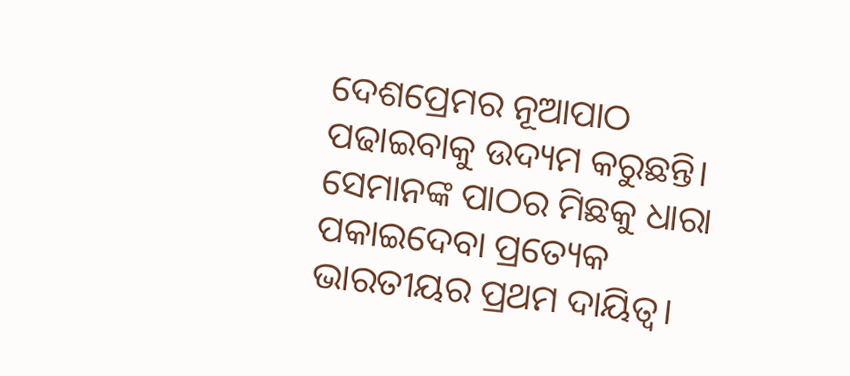ଦେଶପ୍ରେମର ନୂଆପାଠ ପଢାଇବାକୁ ଉଦ୍ୟମ କରୁଛନ୍ତି। ସେମାନଙ୍କ ପାଠର ମିଛକୁ ଧାରା ପକାଇଦେବା ପ୍ରତ୍ୟେକ ଭାରତୀୟର ପ୍ରଥମ ଦାୟିତ୍ଵ।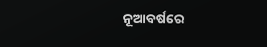ନୂଆବର୍ଷରେ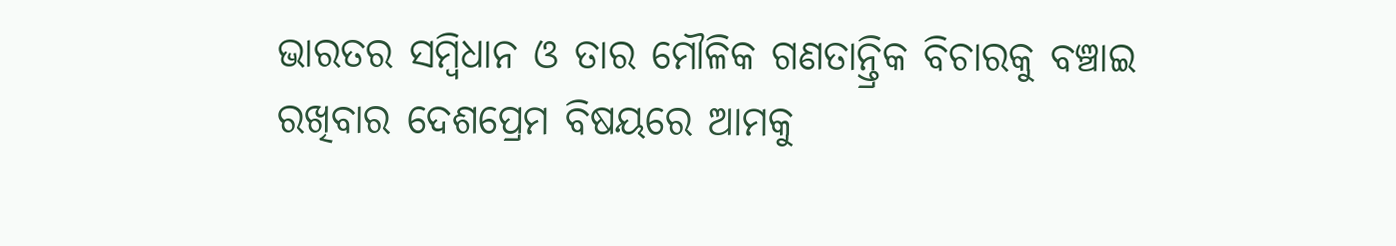ଭାରତର ସମ୍ବିଧାନ ଓ ତାର ମୌଳିକ ଗଣତାନ୍ତ୍ରିକ ବିଚାରକୁ ବଞ୍ଚାଇ ରଖିବାର ଦେଶପ୍ରେମ ବିଷୟରେ ଆମକୁ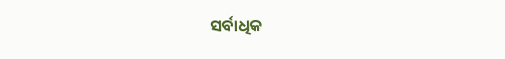ସର୍ବାଧିକ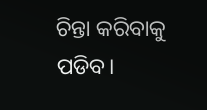ଚିନ୍ତା କରିବାକୁ ପଡିବ।